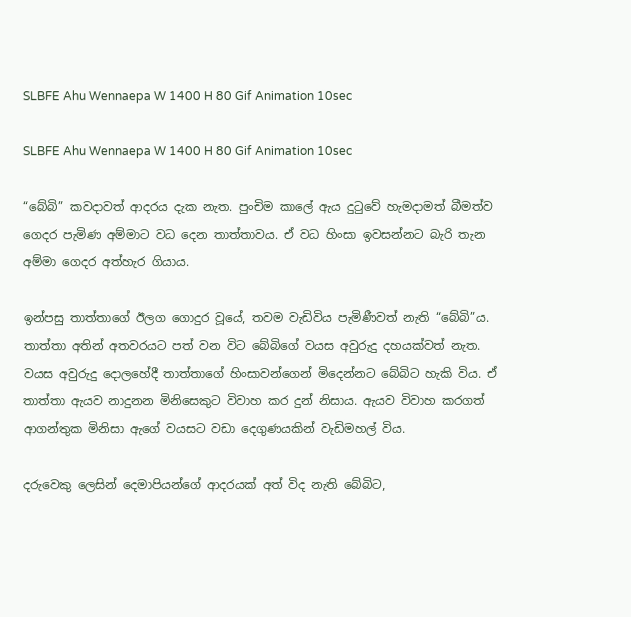SLBFE Ahu Wennaepa W 1400 H 80 Gif Animation 10sec

SLBFE Ahu Wennaepa W 1400 H 80 Gif Animation 10sec

“බේබි” කවදාවත් ආදරය දැක නැත. පුංචිම කාලේ ඇය දුටුවේ හැමදාමත් බීමත්ව ගෙදර පැමිණ අම්මාට වධ දෙන තාත්තාවය. ඒ වධ හිංසා ඉවසන්නට බැරි තැන අම්මා ගෙදර අත්හැර ගියාය.

ඉන්පසු තාත්තාගේ ඊලග ගොදුර වූයේ, තවම වැඩිවිය පැමිණීවත් නැති “බේබි”ය. තාත්තා අතින් අතවරයට පත් වන විට බේබිගේ වයස අවුරුදු දහයක්වත් නැත. වයස අවුරුදු දොලහේදී තාත්තාගේ හිංසාවන්ගෙන් මිදෙන්නට බේබිට හැකි විය. ඒ තාත්තා ඇයව නාදුනන මිනිසෙකුට විවාහ කර දුන් නිසාය. ඇයව විවාහ කරගත් ආගන්තුක මිනිසා ඇගේ වයසට වඩා දෙගුණයකින් වැඩිමහල් විය.

දරුවෙකු ලෙසින් දෙමාපියන්ගේ ආදරයක් අත් විද නැති බේබිට,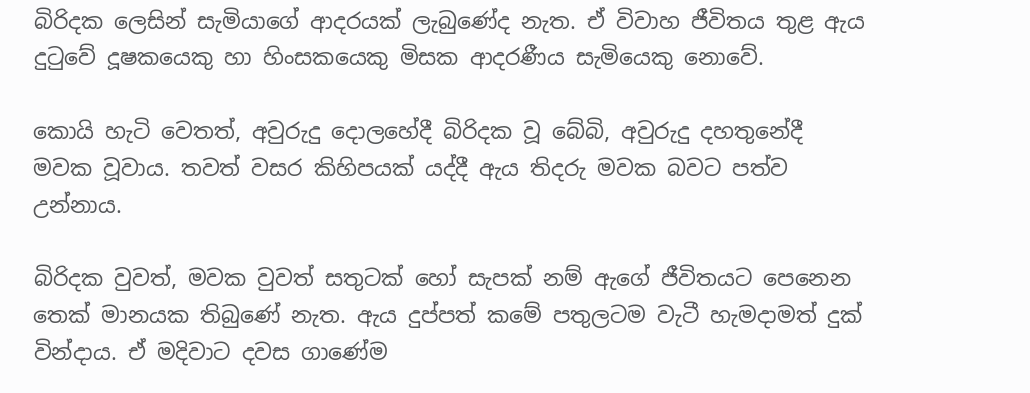බිරිදක ලෙසින් සැමියාගේ ආදරයක් ලැබුණේද නැත. ඒ විවාහ ජීවිතය තුළ ඇය දුටුවේ දූෂකයෙකු හා හිංසකයෙකු මිසක ආදරණීය සැමියෙකු නොවේ.

කොයි හැටි වෙතත්, අවුරුදු දොලහේදී බිරිදක වූ බේබි, අවුරුදු දහතුනේදී මවක වූවාය. තවත් වසර කිහිපයක් යද්දී ඇය තිදරු මවක බවට පත්ව උන්නාය.

බිරිදක වුවත්, මවක වුවත් සතුටක් හෝ සැපක් නම් ඇගේ ජීවිතයට පෙනෙන තෙක් මානයක තිබුණේ නැත. ඇය දුප්පත් කමේ පතුලටම වැටී හැමදාමත් දුක් වින්දාය. ඒ මදිවාට දවස ගාණේම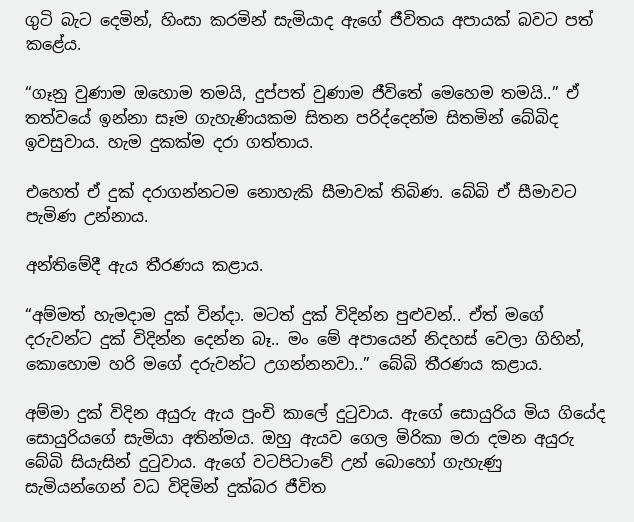ගුටි බැට දෙමින්, හිංසා කරමින් සැමියාද ඇගේ ජීවිතය අපායක් බවට පත් කළේය.

“ගෑනු වුණාම ඔහොම තමයි, දුප්පත් වුණාම ජීවිතේ මෙහෙම තමයි..” ඒ තත්වයේ ඉන්නා සෑම ගැහැණියකම සිතන පරිද්දෙන්ම සිතමින් බේබිද ඉවසුවාය. හැම දුකක්ම දරා ගත්තාය.

එහෙත් ඒ දුක් දරාගන්නටම නොහැකි සීමාවක් තිබිණ. බේබි ඒ සීමාවට පැමිණ උන්නාය.

අන්තිමේදී ඇය තීරණය කළාය.

“අම්මත් හැමදාම දුක් වින්දා. මටත් දුක් විදින්න පුළුවන්.. ඒත් මගේ දරුවන්ට දුක් විදින්න දෙන්න බෑ.. මං මේ අපායෙන් නිදහස් වෙලා ගිහින්, කොහොම හරි මගේ දරුවන්ට උගන්නනවා..” බේබි තීරණය කළාය.

අම්මා දුක් විදින අයුරු ඇය පුංචි කාලේ දුටුවාය. ඇගේ සොයුරිය මිය ගියේද සොයුරියගේ සැමියා අතින්මය. ඔහු ඇයව ගෙල මිරිකා මරා දමන අයුරු බේබි සියැසින් දුටුවාය. ඇගේ වටපිටාවේ උන් බොහෝ ගැහැණු සැමියන්ගෙන් වධ විදිමින් දුක්බර ජීවිත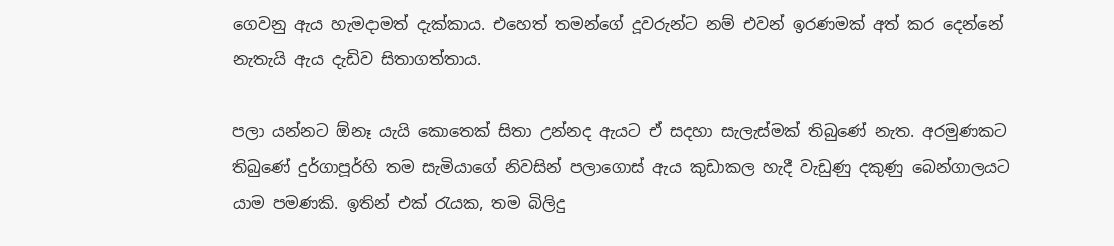ගෙවනු ඇය හැමදාමත් දැක්කාය. එහෙත් තමන්ගේ දූවරුන්ට නම් එවන් ඉරණමක් අත් කර දෙන්නේ නැතැයි ඇය දැඩිව සිතාගත්තාය.

පලා යන්නට ඕනෑ යැයි කොතෙක් සිතා උන්නද ඇයට ඒ සදහා සැලැස්මක් තිබුණේ නැත. අරමුණකට තිබුණේ දුර්ගාපූර්හි තම සැමියාගේ නිවසින් පලාගොස් ඇය කුඩාකල හැදී වැඩුණු දකුණු බෙන්ගාලයට යාම පමණකි. ඉතින් එක් රැයක, තම බිලිදු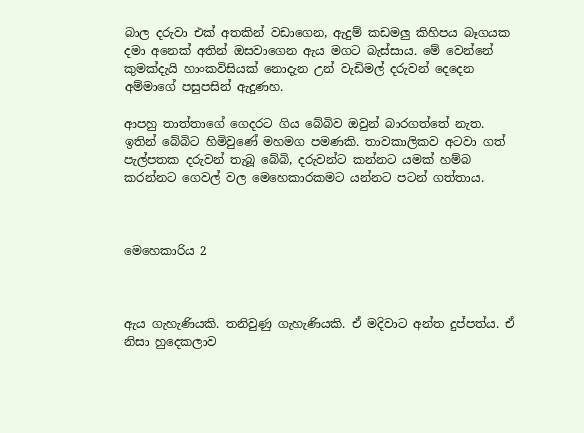බාල දරුවා එක් අතකින් වඩාගෙන, ඇදුම් කඩමලු කිහිපය බෑගයක දමා අනෙක් අතින් ඔසවාගෙන ඇය මගට බැස්සාය. මේ වෙන්නේ කුමක්දැයි හාංකවිසියක් නොදැන උන් වැඩිමල් දරුවන් දෙදෙන අම්මාගේ පසුපසින් ඇදුණහ.

ආපහු තාත්තාගේ ගෙදරට ගිය බේබිව ඔවුන් බාරගත්තේ නැත. ඉතින් බේබිට හිමිවුණේ මහමග පමණකි. තාවකාලිකව අටවා ගත් පැල්පතක දරුවන් තැබූ බේබි, දරුවන්ට කන්නට යමක් හම්බ කරන්නට ගෙවල් වල මෙහෙකාරකමට යන්නට පටන් ගත්තාය.



මෙහෙකාරිය 2



ඇය ගැහැණියකි. තනිවුණු ගැහැණියකි. ඒ මදිවාට අන්ත දුප්පත්ය. ඒ නිසා හුදෙකලාව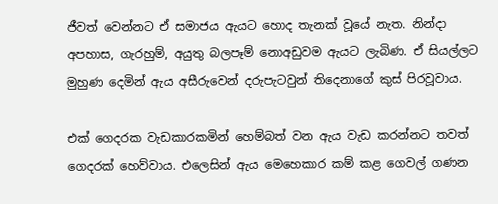ජීවත් වෙන්නට ඒ සමාජය ඇයට හොද තැනක් වූයේ නැත. නින්දා අපහාස, ගැරහුම්, අයුතු බලපෑම් නොඅඩුවම ඇයට ලැබිණ. ඒ සියල්ලට මුහුණ දෙමින් ඇය අසීරුවෙන් දරුපැටවුන් තිදෙනාගේ කුස් පිරවූවාය.

එක් ගෙදරක වැඩකාරකමින් හෙම්බත් වන ඇය වැඩ කරන්නට තවත් ගෙදරක් හෙව්වාය. එලෙසින් ඇය මෙහෙකාර කම් කළ ගෙවල් ගණන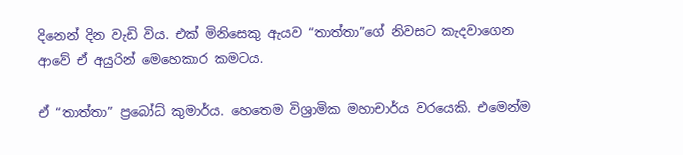දිනෙන් දින වැඩි විය. එක් මිනිසෙකු ඇයව “තාත්තා”ගේ නිවසට කැදවාගෙන ආවේ ඒ අයුරින් මෙහෙකාර කමටය.

ඒ “තාත්තා” ප්‍රබෝධ් කුමාර්ය. හෙතෙම විශ්‍රාමික මහාචාර්ය වරයෙකි. එමෙන්ම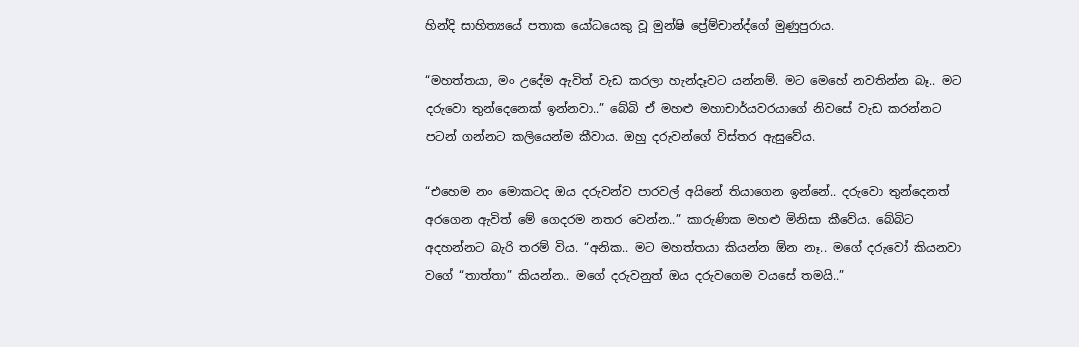හින්දි සාහිත්‍යයේ පතාක යෝධයෙකු වූ මුන්ෂි ප්‍රේම්චාන්ද්ගේ මුණුපුරාය.

“මහත්තයා, මං උදේම ඇවිත් වැඩ කරලා හැන්දෑවට යන්නම්. මට මෙහේ නවතින්න බෑ.. මට දරුවො තුන්දෙනෙක් ඉන්නවා..” බේබි ඒ මහළු මහාචාර්යවරයාගේ නිවසේ වැඩ කරන්නට පටන් ගන්නට කලියෙන්ම කීවාය. ඔහු දරුවන්ගේ විස්තර ඇසුවේය.

“එහෙම නං මොකටද ඔය දරුවන්ව පාරවල් අයිනේ තියාගෙන ඉන්නේ.. දරුවො තුන්දෙනත් අරගෙන ඇවිත් මේ ගෙදරම නතර වෙන්න..” කාරුණික මහළු මිනිසා කීවේය. බේබිට අදහන්නට බැරි තරම් විය. “අනික.. මට මහත්තයා කියන්න ඕන නෑ.. මගේ දරුවෝ කියනවා වගේ “තාත්තා” කියන්න.. මගේ දරුවනුත් ඔය දරුවගෙම වයසේ තමයි..”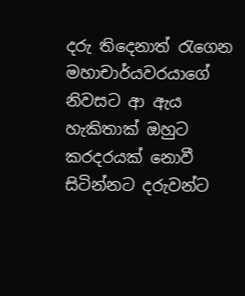දරු තිදෙනාත් රැගෙන මහාචාර්යවරයාගේ නිවසට ආ ඇය හැකිතාක් ඔහුට කරදරයක් නොවී සිටින්නට දරුවන්ට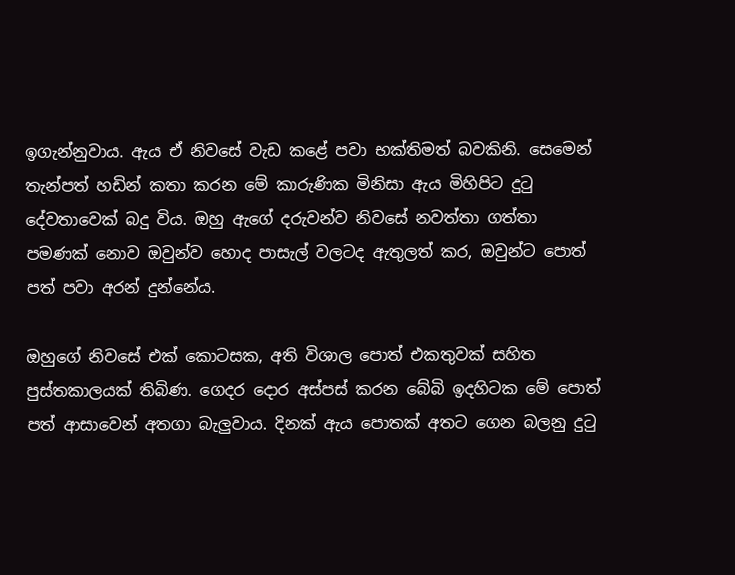ඉගැන්නුවාය. ඇය ඒ නිවසේ වැඩ කළේ පවා භක්තිමත් බවකිනි. සෙමෙන් තැන්පත් හඩින් කතා කරන මේ කාරුණික මිනිසා ඇය මිහිපිට දුටු දේවතාවෙක් බදු විය. ඔහු ඇගේ දරුවන්ව නිවසේ නවත්තා ගත්තා පමණක් නොව ඔවුන්ව හොද පාසැල් වලටද ඇතුලත් කර, ඔවුන්ට පොත් පත් පවා අරන් දුන්නේය.

ඔහුගේ නිවසේ එක් කොටසක, අති විශාල පොත් එකතුවක් සහිත පුස්තකාලයක් තිබිණ. ගෙදර දොර අස්පස් කරන බේබි ඉදහිටක මේ පොත් පත් ආසාවෙන් අතගා බැලුවාය. දිනක් ඇය පොතක් අතට ගෙන බලනු දුටු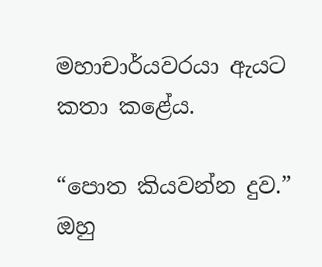මහාචාර්යවරයා ඇයට කතා කළේය.

“පොත කියවන්න දුව.” ඔහු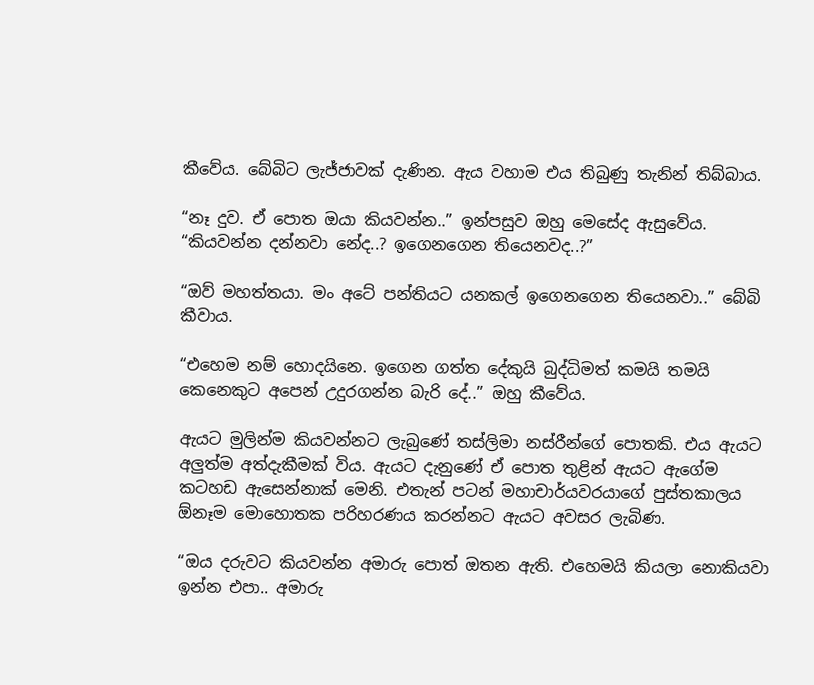කීවේය. බේබිට ලැජ්ජාවක් දැණින. ඇය වහාම එය තිබුණු තැනින් තිබ්බාය.

“නෑ දුව. ඒ පොත ඔයා කියවන්න..” ඉන්පසුව ඔහු මෙසේද ඇසුවේය. “කියවන්න දන්නවා නේද..? ඉගෙනගෙන තියෙනවද..?”

“ඔව් මහත්තයා. මං අටේ පන්තියට යනකල් ඉගෙනගෙන තියෙනවා..” බේබි කීවාය.

“එහෙම නම් හොදයිනෙ. ඉගෙන ගත්ත දේකුයි බුද්ධිමත් කමයි තමයි කෙනෙකුට අපෙන් උදුරගන්න බැරි දේ..” ඔහු කීවේය.

ඇයට මුලින්ම කියවන්නට ලැබුණේ තස්ලිමා නස්රීන්ගේ පොතකි. එය ඇයට අලුත්ම අත්දැකීමක් විය. ඇයට දැනුණේ ඒ පොත තුළින් ඇයට ඇගේම කටහඩ ඇසෙන්නාක් මෙනි. එතැන් පටන් මහාචාර්යවරයාගේ පුස්තකාලය ඕනෑම මොහොතක පරිහරණය කරන්නට ඇයට අවසර ලැබිණ.

“ඔය දරුවට කියවන්න අමාරු පොත් ඔතන ඇති. එහෙමයි කියලා නොකියවා ඉන්න එපා.. අමාරු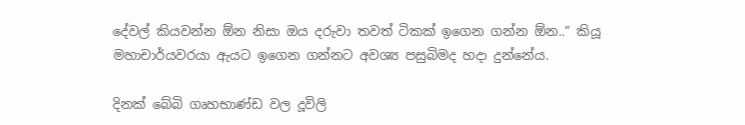දේවල් කියවන්න ඕන නිසා ඔය දරුවා තවත් ටිකක් ඉගෙන ගන්න ඕන..” කියූ මහාචාර්යවරයා ඇයට ඉගෙන ගන්නට අවශ්‍ය පසුබිමද හදා දුන්නේය.

දිනක් බේබි ගෘහභාණ්ඩ වල දූවිලි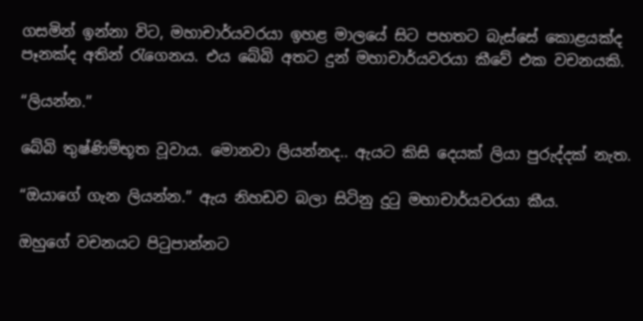ගසමින් ඉන්නා විට, මහාචාර්යවරයා ඉහළ මාලයේ සිට පහතට බැස්සේ කොළයක්ද පෑනක්ද අතින් රැගෙනය. එය බේබි අතට දුන් මහාචාර්යවරයා කීවේ එක වචනයකි.

“ලියන්න.”

බේබි තුෂ්ණිම්භූත වූවාය. මොනවා ලියන්නද.. ඇයට කිසි දෙයක් ලියා පුරුද්දක් නැත.

“ඔයාගේ ගැන ලියන්න.” ඇය නිහඩව බලා සිටිනු දුටු මහාචාර්යවරයා කීය.

ඔහුගේ වචනයට පිටුපාන්නට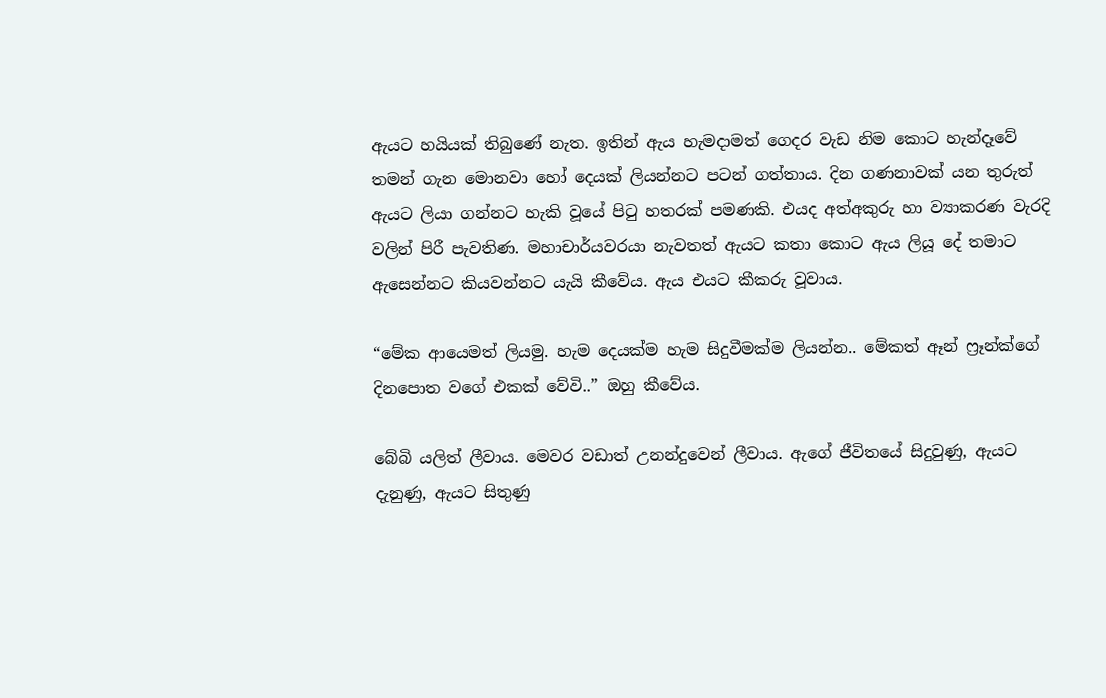ඇයට හයියක් තිබුණේ නැත. ඉතින් ඇය හැමදාමත් ගෙදර වැඩ නිම කොට හැන්දෑවේ තමන් ගැන මොනවා හෝ දෙයක් ලියන්නට පටන් ගත්තාය. දින ගණනාවක් යන තුරුත් ඇයට ලියා ගන්නට හැකි වූයේ පිටු හතරක් පමණකි. එයද අත්අකුරු හා ව්‍යාකරණ වැරදි වලින් පිරී පැවතිණ. මහාචාර්යවරයා නැවතත් ඇයට කතා කොට ඇය ලියූ දේ තමාට ඇසෙන්නට කියවන්නට යැයි කීවේය. ඇය එයට කීකරු වූවාය.

“මේක ආයෙමත් ලියමු. හැම දෙයක්ම හැම සිදුවීමක්ම ලියන්න.. මේකත් ඈන් ෆ්‍රෑන්ක්ගේ දිනපොත වගේ එකක් වේවි..” ඔහු කීවේය.

බේබි යලිත් ලීවාය. මෙවර වඩාත් උනන්දුවෙන් ලීවාය. ඇගේ ජීවිතයේ සිදුවුණු, ඇයට දැනුණු, ඇයට සිතුණු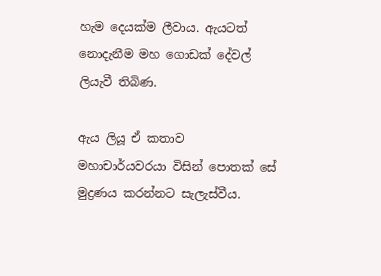හැම දෙයක්ම ලීවාය. ඇයටත් නොදැනීම මහ ගොඩක් දේවල් ලියැවී තිබිණ.

ඇය ලියූ ඒ කතාව මහාචාර්යවරයා විසින් පොතක් සේ මුද්‍රණය කරන්නට සැලැස්වීය.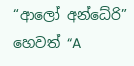“ආලෝ අන්ධේරි” හෙවත් “A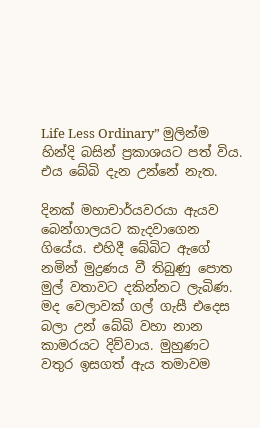Life Less Ordinary” මුලින්ම හින්දි බසින් ප්‍රකාශයට පත් විය. එය බේබි දැන උන්නේ නැත.

දිනක් මහාචාර්යවරයා ඇයව බෙන්ගාලයට කැදවාගෙන ගියේය. එහිදී බේබිට ඇගේ නමින් මුද්‍රණය වී තිබුණු පොත මුල් වතාවට දකින්නට ලැබිණ. මද වෙලාවක් ගල් ගැසී එදෙස බලා උන් බේබි වහා නාන කාමරයට දිව්වාය. මුහුණට වතුර ඉසගත් ඇය තමාවම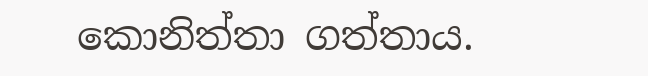කොනිත්තා ගත්තාය.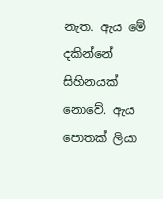නැත. ඇය මේ දකින්නේ සිහිනයක් නොවේ. ඇය පොතක් ලියා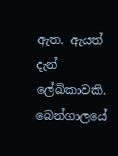ඇත. ඇයත් දැන් ලේඛිකාවකි. බෙන්ගාලයේ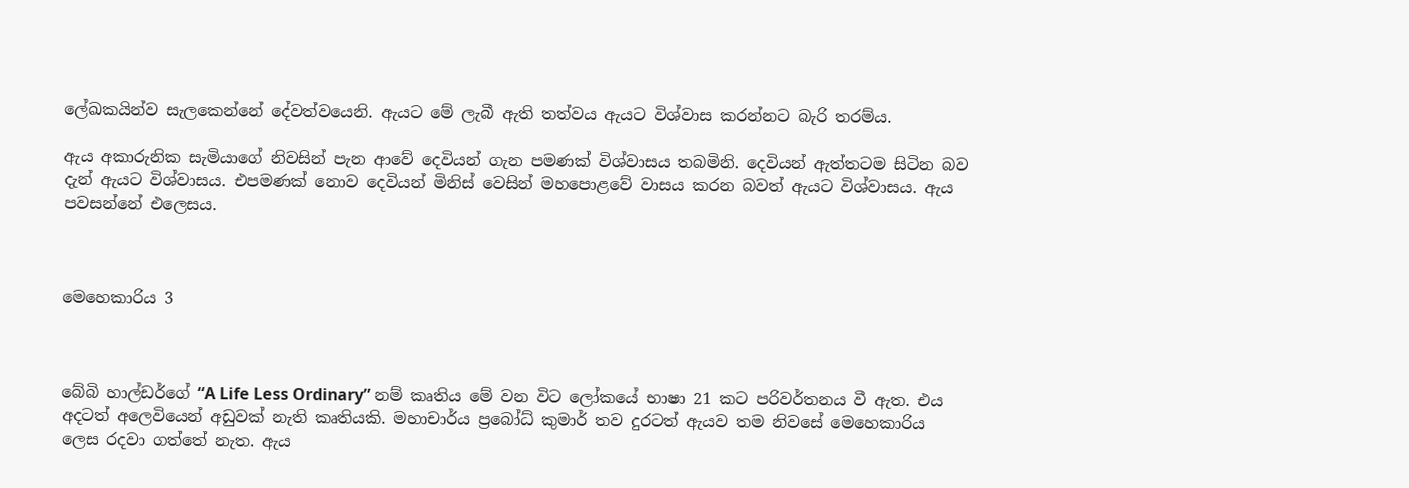ලේඛකයින්ව සැලකෙන්නේ දේවත්වයෙනි. ඇයට මේ ලැබී ඇති තත්වය ඇයට විශ්වාස කරන්නට බැරි තරම්ය.

ඇය අකාරුනික සැමියාගේ නිවසින් පැන ආවේ දෙවියන් ගැන පමණක් විශ්වාසය තබමිනි. දෙවියන් ඇත්තටම සිටින බව දැන් ඇයට විශ්වාසය. එපමණක් නොව දෙවියන් මිනිස් වෙසින් මහපොළවේ වාසය කරන බවත් ඇයට විශ්වාසය. ඇය පවසන්නේ එලෙසය.



මෙහෙකාරිය 3



බේබි හාල්ඩර්ගේ “A Life Less Ordinary” නම් කෘතිය මේ වන විට ලෝකයේ භාෂා 21 කට පරිවර්තනය වී ඇත. එය අදටත් අලෙවියෙන් අඩුවක් නැති කෘතියකි. මහාචාර්ය ප්‍රබෝධ් කුමාර් තව දුරටත් ඇයව තම නිවසේ මෙහෙකාරිය ලෙස රදවා ගත්තේ නැත. ඇය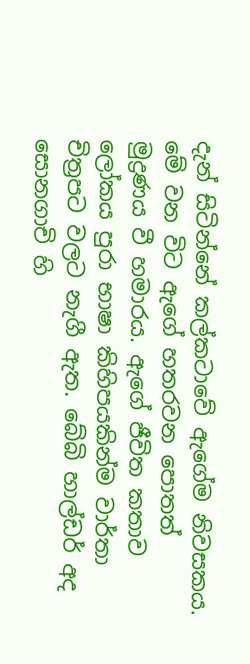දැන් සිටින්නේ කල්කටාවේ ඇගේම නිවසකය. මේ වන විට ඇගේ හතරවන පොතත් මුද්‍රණය වී හමාරය. ඇගේ ජීවිත කතාව ලෝකය පුරා භාෂා කිහිපයකින්ම වාර්තා චිත්‍රපට වලට නැගී ඇත. බේබි හාල්ඩර් අද සොනගාචි හි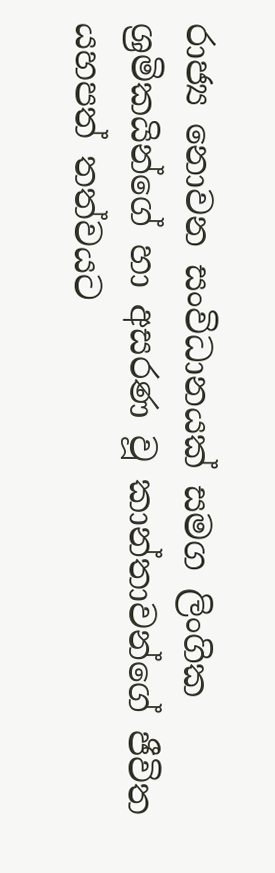රාජ්‍ය නොවන සංවිධානයක් සමග ලිංගික ශ්‍රමිකයින්ගේ හා අසරණ වූ කාන්තාවන්ගේ ජීවිත යහපත් තත්වයට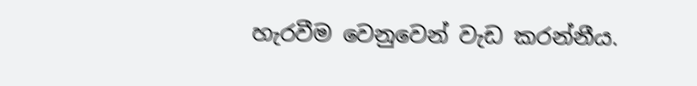හැරවීම වෙනුවෙන් වැඩ කරන්නීය.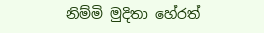නිම්මි මුදිතා හේරත්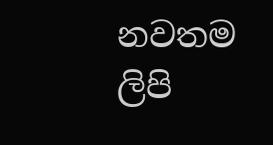නවතම ලිපි